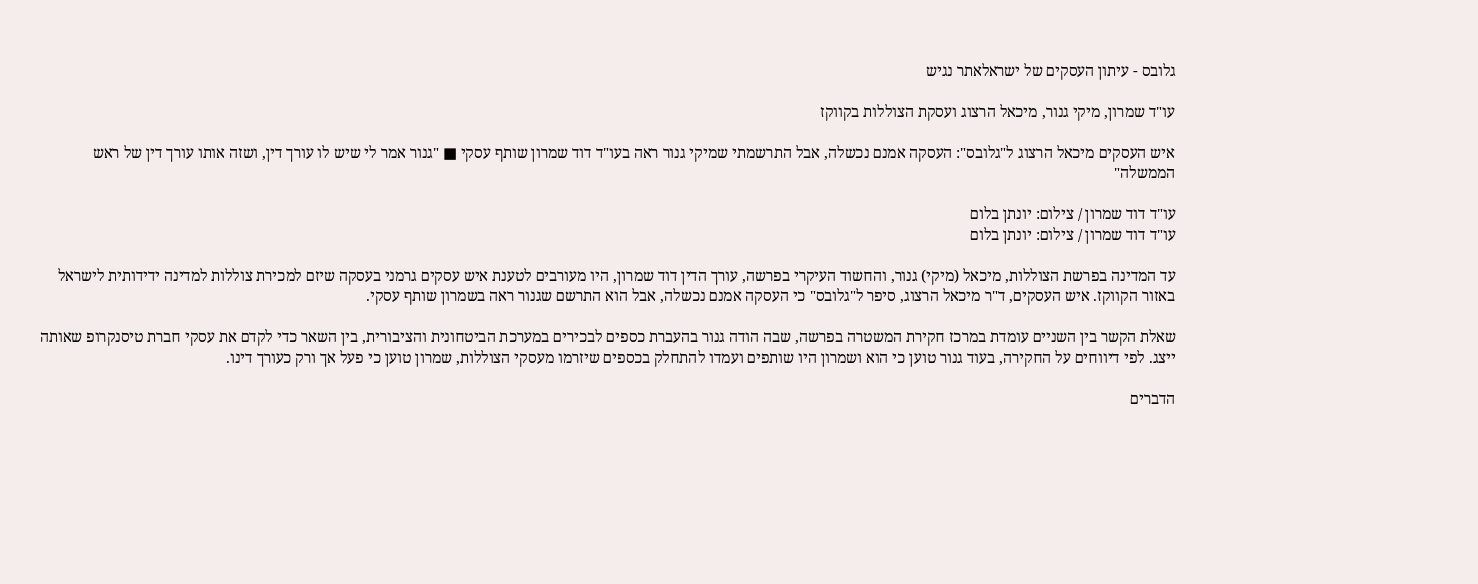גלובס - עיתון העסקים של ישראלאתר נגיש

עו"ד שמרון, מיקי גנור, מיכאל הרצוג ועסקת הצוללות בקווקז

איש העסקים מיכאל הרצוג ל"גלובס": העסקה אמנם נכשלה, אבל התרשמתי שמיקי גנור ראה בעו"ד דוד שמרון שותף עסקי ■ "גנור אמר לי שיש לו עורך דין, ושזה אותו עורך דין של ראש הממשלה"

עו"ד דוד שמרון / צילום: יונתן בלום
עו"ד דוד שמרון / צילום: יונתן בלום

עד המדינה בפרשת הצוללות, מיכאל (מיקי) גנור, והחשוד העיקרי בפרשה, עורך הדין דוד שמרון, היו מעורבים לטענת איש עסקים גרמני בעסקה שיזם למכירת צוללות למדינה ידידותית לישראל באזור הקווקז. איש העסקים, ד"ר מיכאל הרצוג, סיפר ל"גלובס" כי העסקה אמנם נכשלה, אבל הוא התרשם שגנור ראה בשמרון שותף עסקי.

שאלת הקשר בין השניים עומדת במרכז חקירת המשטרה בפרשה, שבה הודה גנור בהעברת כספים לבכירים במערכת הביטחונית והציבורית, בין השאר כדי לקדם את עסקי חברת טיסנקרופ שאותה ייצג. לפי דיווחים על החקירה, בעוד גנור טוען כי הוא ושמרון היו שותפים ועמדו להתחלק בכספים שיזרמו מעסקי הצוללות, שמרון טוען כי פעל אך ורק כעורך דינו.

הדברים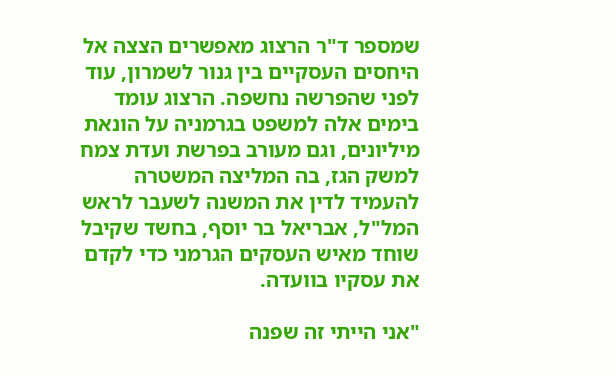שמספר ד"ר הרצוג מאפשרים הצצה אל היחסים העסקיים בין גנור לשמרון, עוד לפני שהפרשה נחשפה. הרצוג עומד בימים אלה למשפט בגרמניה על הונאת מיליונים, וגם מעורב בפרשת ועדת צמח למשק הגז, בה המליצה המשטרה להעמיד לדין את המשנה לשעבר לראש המל"ל, אבריאל בר יוסף, בחשד שקיבל שוחד מאיש העסקים הגרמני כדי לקדם את עסקיו בוועדה.

"אני הייתי זה שפנה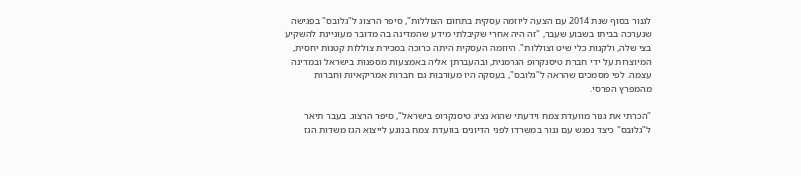לגנור בסוף שנת 2014 עם הצעה ליוזמה עסקית בתחום הצוללות", סיפר הרצוג ל"גלובס" בפגישה שנערכה בביתו בשבוע שעבר, "זה היה אחרי שקיבלתי מידע שהמדינה בה מדובר מעוניינת להשקיע בצי שלה, ולקנות כלי שיט וצוללות". היוזמה העסקית היתה כרוכה במכירת צוללות קטנות יחסית, המיוצרות על ידי חברת טיסנקרופ הגרמנית, ובהעברתן אליה באמצעות מספנות בישראל ובמדינה עצמה. לפי מסמכים שהראה ל"גלובס", בעסקה היו מעורבות גם חברות אמריקאיות וחברות מהמפרץ הפרסי.

"הכרתי את גנור מוועדת צמח וידעתי שהוא נציג טיסנקרופ בישראל", סיפר הרצוג. בעבר תיאר ל"גלובס" כיצד נפגש עם גנור במשרדו לפני הדיונים בוועדת צמח בנוגע לייצוא הגז משדות הגז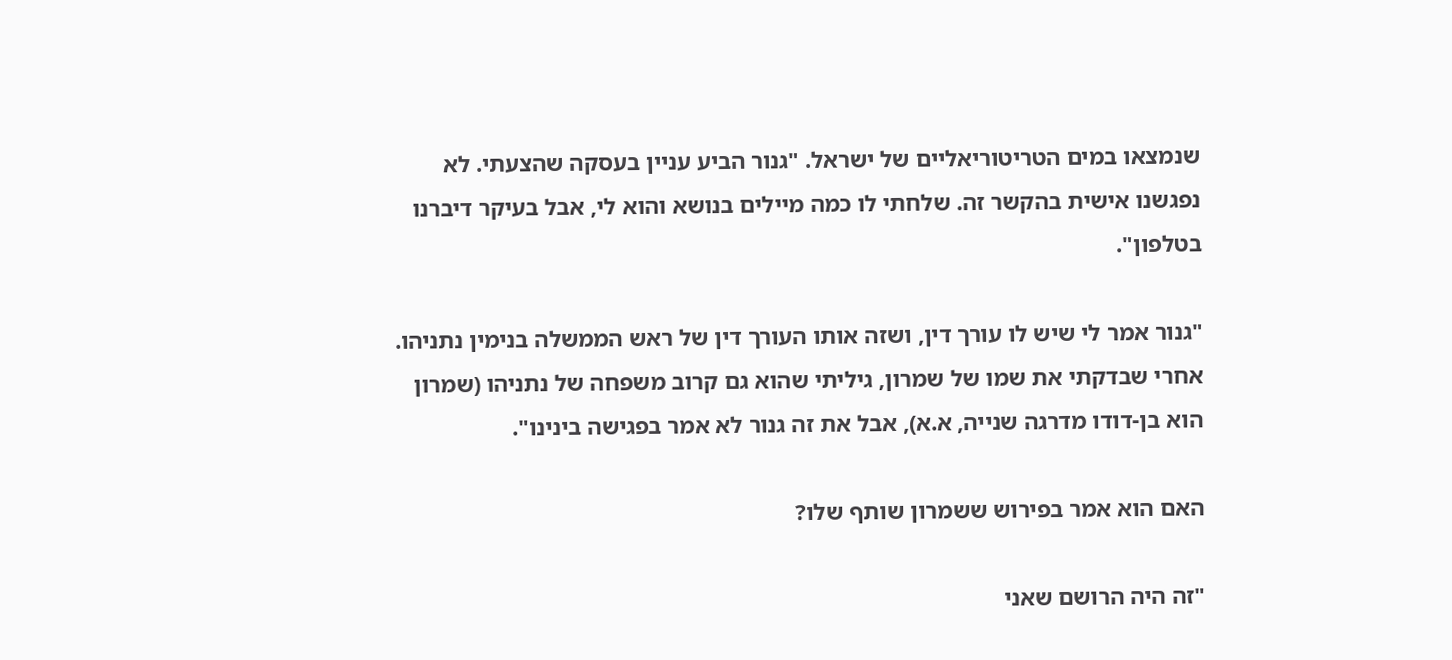שנמצאו במים הטריטוריאליים של ישראל. "גנור הביע עניין בעסקה שהצעתי. לא נפגשנו אישית בהקשר זה. שלחתי לו כמה מיילים בנושא והוא לי, אבל בעיקר דיברנו בטלפון".

"גנור אמר לי שיש לו עורך דין, ושזה אותו העורך דין של ראש הממשלה בנימין נתניהו. אחרי שבדקתי את שמו של שמרון, גיליתי שהוא גם קרוב משפחה של נתניהו (שמרון הוא בן-דודו מדרגה שנייה, א.א), אבל את זה גנור לא אמר בפגישה בינינו".

האם הוא אמר בפירוש ששמרון שותף שלו?

"זה היה הרושם שאני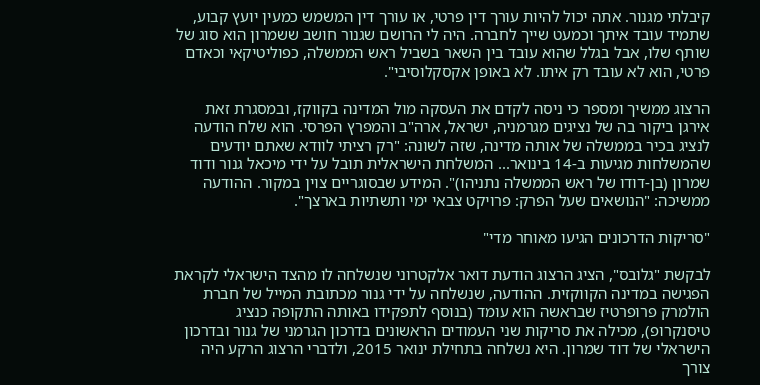קיבלתי מגנור. אתה יכול להיות עורך דין פרטי, או עורך דין המשמש כמעין יועץ קבוע, שתמיד עובד איתך וכמעט שייך לחברה. היה לי הרושם שגנור חושב ששמרון הוא סוג של שותף שלו, אבל בגלל שהוא עובד בין השאר בשביל ראש הממשלה, כפוליטיקאי וכאדם פרטי, הוא לא עובד רק איתו. לא באופן אקסקלוסיבי".

הרצוג ממשיך ומספר כי ניסה לקדם את העסקה מול המדינה בקווקז, ובמסגרת זאת אירגן ביקור בה של נציגים מגרמניה, ישראל, ארה"ב והמפרץ הפרסי. הוא שלח הודעה לנציג בכיר בממשלה של אותה מדינה, שזה לשונה: "רק רציתי לוודא שאתם יודעים שהמשלחות מגיעות ב-14 בינואר... המשלחת הישראלית תובל על ידי מיכאל גנור ודוד שמרון (בן-דודו של ראש הממשלה נתניהו)". המידע שבסוגריים צוין במקור. ההודעה ממשיכה: "הנושאים שעל הפרק: פרויקט צבאי ימי ותשתיות בארצך".

"סריקות הדרכונים הגיעו מאוחר מדי"

לבקשת "גלובס", הציג הרצוג הודעת דואר אלקטרוני שנשלחה לו מהצד הישראלי לקראת הפגישה במדינה הקווקזית. ההודעה, שנשלחה על ידי גנור מכתובת המייל של חברת הולמרק פרופרטיז שבראשה הוא עומד (בנוסף לתפקידו באותה התקופה כנציג טיסנקרופ), מכילה את סריקות שני העמודים הראשונים בדרכון הגרמני של גנור ובדרכון הישראלי של דוד שמרון. היא נשלחה בתחילת ינואר 2015, ולדברי הרצוג הרקע היה צורך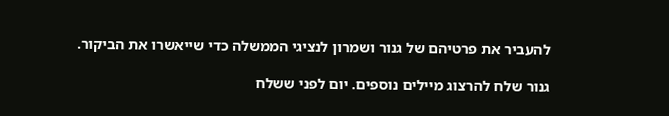להעביר את פרטיהם של גנור ושמרון לנציגי הממשלה כדי שייאשרו את הביקור.

גנור שלח להרצוג מיילים נוספים. יום לפני ששלח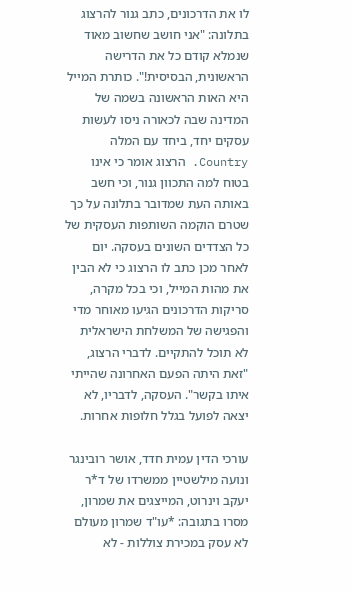לו את הדרכונים, כתב גנור להרצוג בתלונה: "אני חושב שחשוב מאוד שנמלא קודם כל את הדרישה הראשונית, הבסיסית!". כותרת המייל היא האות הראשונה בשמה של המדינה שבה לכאורה ניסו לעשות עסקים יחד, ביחד עם המלה Country. הרצוג אומר כי אינו בטוח למה התכוון גנור, וכי חשב באותה העת שמדובר בתלונה על כך שטרם הוקמה השותפות העסקית של כל הצדדים השונים בעסקה. יום לאחר מכן כתב לו הרצוג כי לא הבין את מהות המייל, וכי בכל מקרה, סריקות הדרכונים הגיעו מאוחר מדי והפגישה של המשלחת הישראלית לא תוכל להתקיים. לדברי הרצוג, "זאת היתה הפעם האחרונה שהייתי איתו בקשר". העסקה, לדבריו, לא יצאה לפועל בגלל חלופות אחרות.

עורכי הדין עמית חדד, אושר רובינגר ונועה מילשטיין ממשרדו של ד*ר יעקב וינרוט, המייצגים את שמרון, מסרו בתגובה: *עו"ד שמרון מעולם לא עסק במכירת צוללות - לא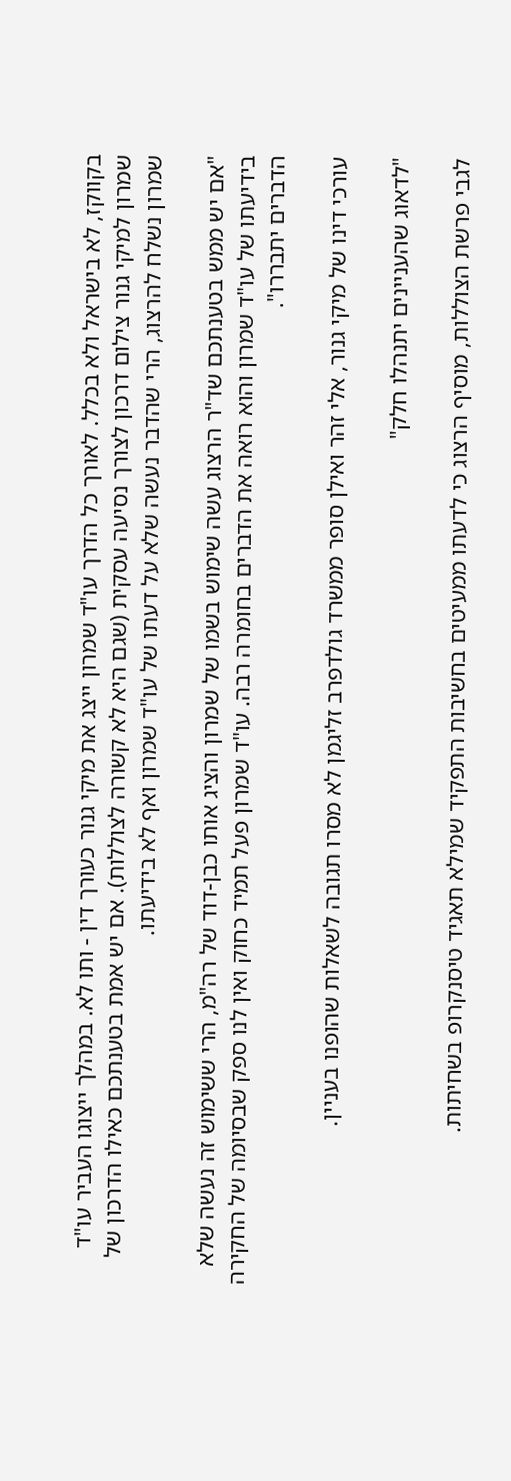בקווקז, לא בישראל ולא בכלל. לאורך כל הדרך עו"ד שמרון ייצג את מיקי גנור כעורך דין - ותו לא. במהלך ייצוגו העביר עו"ד שמרון למיקי גנור צילום דרכון לצורך נסיעה עסקית (שגם היא לא קשורה לצוללות). אם יש אמת בטענתכם כאילו הדרכון של שמרון נשלח להרצוג, הרי שהדבר נעשה שלא על דעתו של עו"ד שמרון ואף לא בידיעתו.

"אם יש ממש בטענתכם שד"ר הרצוג עשה שימוש בשמו של שמרון והציג אותו כבן-דוד של רה"מ, הרי ששימוש זה נעשה שלא בידיעתו של עו"ד שמרון והוא רואה את הדברים בחומרה רבה. עו"ד שמרון פעל תמיד כחוק ואין לנו ספק שבסיומה של החקירה הדברים יתבררו".

עורכי דינו של מיקי גנור, אלי זהר ואילן סופר ממשרד גולדפרב זליגמן לא מסרו תגובה לשאלות שהופנו בעניין.

"לדאוג שהעניינים יתנהלו חלק"

לגבי פרשת הצוללות, מוסיף הרצוג כי לדעתו ממעיטים בחשיבות התפקיד שמילא תאגיד טיסנקרופ בשחיתות.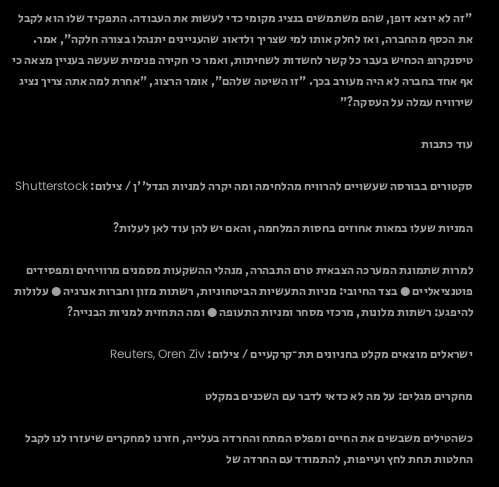"זה לא יוצא דופן, שהם משתמשים בנציג מקומי כדי לעשות את העבודה. התפקיד שלו הוא לקבל את הכסף מהחברה, ואז לחלק אותו למי שצריך ולדאוג שהעניינים יתנהלו בצורה חלקה", אמר. טיסנקרופ הכחיש בעבר כל קשר לחשדות לשחיתות, ואמר כי חקירה פנימית שעשה בעניין מצאה כי אף אחד בחברה לא היה מעורב בכך. "זו השיטה שלהם", אומר הרצוג, "אחרת למה אתה צריך נציג שירוויח עמלה על העסקה?"

עוד כתבות

סקטורים בבורסה שעשויים להרוויח מהלחימה ומה יקרה למניות הנדל''ן / צילום: Shutterstock

המניות שעלו במאות אחוזים בחסות המלחמה, והאם יש להן עוד לאן לעלות?

למרות שתמונת המערכה הצבאית טרם התבהרה, מנהלי ההשקעות מסמנים מרוויחים ומפסידים פוטנציאליים ● בצד החיובי: מניות התעשיות הביטחוניות, רשתות מזון וחברות אנרגיה ● עלולות להיפגע: רשתות מלונות, מרכזי מסחר ומניות התעופה ● ומה התחזית למניות הבנייה?

ישראלים מוצאים מקלט בחניונים תת־קרקעיים / צילום: Reuters, Oren Ziv

מחקרים מגלים: על מה לא כדאי לדבר עם השכנים במקלט

כשהטילים משבשים את החיים ומפלס המתח והחרדה בעלייה, חזרנו למחקרים שיעזרו לנו לקבל החלטות תחת לחץ ועייפות, להתמודד עם החרדה של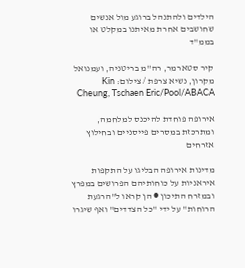הילדים ולהתנהל ברוגע מול אנשים שחושבים אחרת מאיתנו במקלט או בממ"ד

קיר סטארמר, רה''מ בריטניה, ועמנואל מקרון, נשיא צרפת / צילום: Kin Cheung, Tschaen Eric/Pool/ABACA

אירופה פוחדת להיכנס למלחמה, ומתרכזת במסרים פייסניים ובחילוץ אזרחים

מדינות אירופה הבליגו על התקפות איראניות על כוחותיהם הפרושים במפרץ ובמזרח התיכון ● הן קראו ל"הרגעת הרוחות" על ידי "כל הצדדים" ואף שיגרו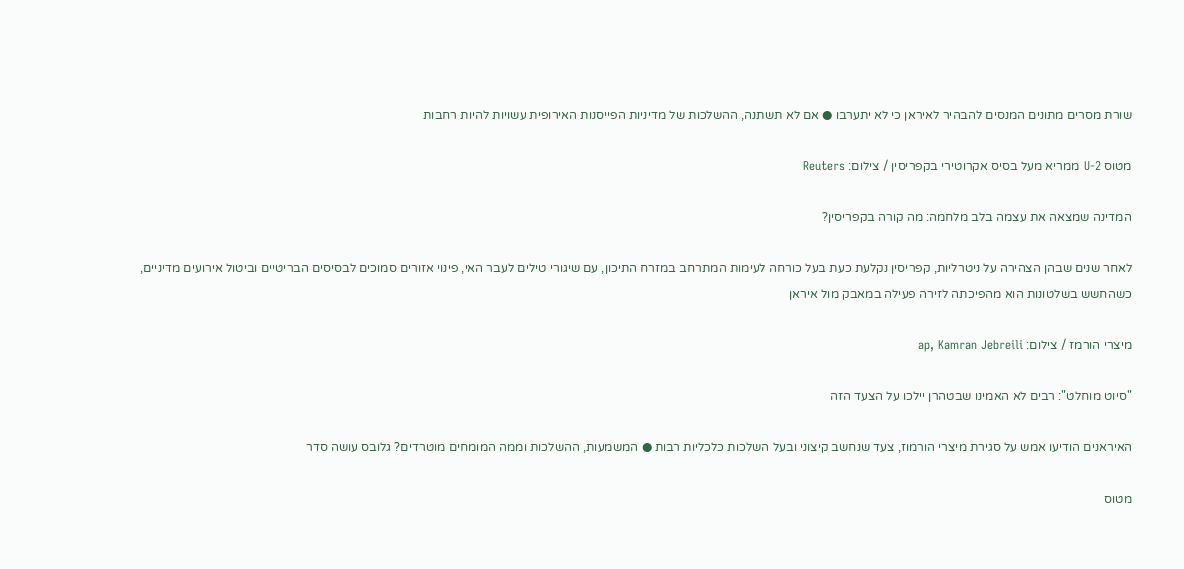שורת מסרים מתונים המנסים להבהיר לאיראן כי לא יתערבו ● אם לא תשתנה, ההשלכות של מדיניות הפייסנות האירופית עשויות להיות רחבות

מטוס U-2 ממריא מעל בסיס אקרוטירי בקפריסין / צילום: Reuters

המדינה שמצאה את עצמה בלב מלחמה: מה קורה בקפריסין?

לאחר שנים שבהן הצהירה על ניטרליות, קפריסין נקלעת כעת בעל כורחה לעימות המתרחב במזרח התיכון, עם שיגורי טילים לעבר האי, פינוי אזורים סמוכים לבסיסים הבריטיים וביטול אירועים מדיניים, כשהחשש בשלטונות הוא מהפיכתה לזירה פעילה במאבק מול איראן

מיצרי הורמז / צילום: ap, Kamran Jebreili

"סיוט מוחלט": רבים לא האמינו שבטהרן יילכו על הצעד הזה

האיראנים הודיעו אמש על סגירת מיצרי הורמוז, צעד שנחשב קיצוני ובעל השלכות כלכליות רבות ● המשמעות, ההשלכות וממה המומחים מוטרדים? גלובס עושה סדר

מטוס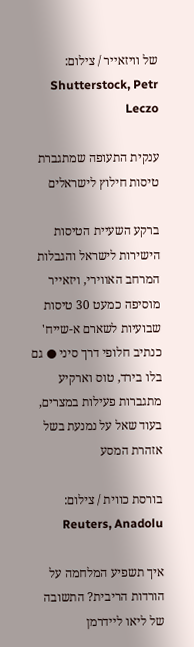של וויזאייר / צילום: Shutterstock, Petr Leczo

ענקית התעופה שמתגברת טיסות חילוץ לישראלים

ברקע השעיית הטיסות הישירות לישראל והגבלות המרחב האווירי, ויזאייר מוסיפה כמעט 30 טיסות שבועיות לשארם א-שייח' כנתיב חלופי דרך סיני ● גם בלו בירד, טוס וארקיע מתגברות פעילות במצרים, בעוד שאל על נמנעת בשל אזהרת המסע

בורסת כווית / צילום: Reuters, Anadolu

איך תשפיע המלחמה על הורדות הריבית? התשובה של ליאו ליידרמן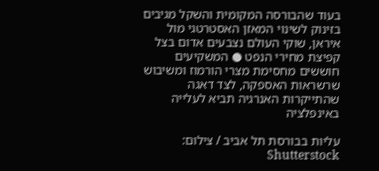בעוד שהבורסה המקומית והשקל מגיבים בזינוק לשינוי המאזן האסטרטגי מול איראן, שוקי העולם נצבעים אדום בצל קפיצת מחירי הנפט ● המשקיעים חוששים מחסימת מצרי הורמוז ומשיבוש שרשראות האספקה, לצד דאגה שהתייקרות האנרגיה תביא לעלייה באינפלציה

עליות בבורסת תל אביב / צילום: Shutterstock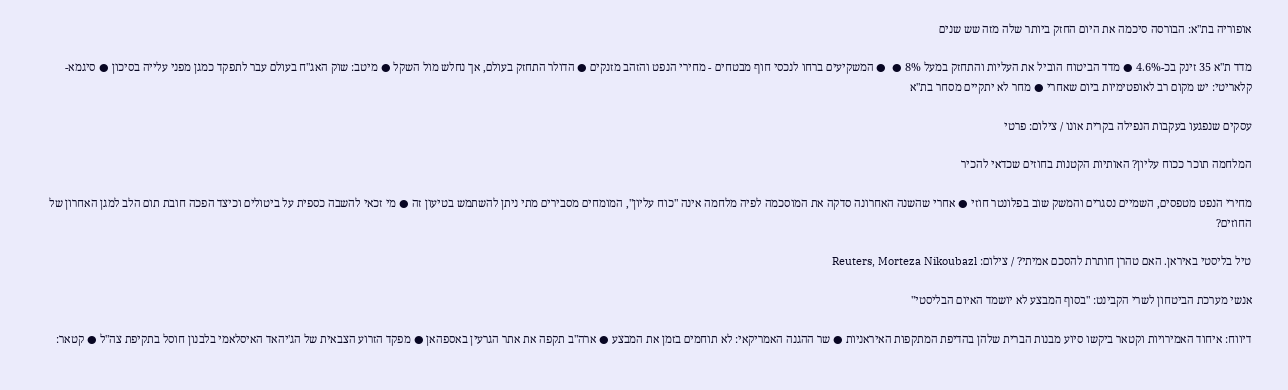אופוריה בת"א: הבורסה סיכמה את היום החזק ביותר שלה מזה שש שנים

מדד ת"א 35 זינק בכ-4.6% ● מדד הביטוח הוביל את העליות והתחזק במעל 8% ●  ● המשקיעים ברחו לנכסי חוף מבטחים - מחירי הנפט והזהב מזנקים ● הדולר התחזק בעולם, אך נחלש מול השקל ● מיטב: שוק האג"ח בעולם עבר לתפקד כמגן מפני עלייה בסיכון ● סיגמא-קלאריטי: יש מקום רב לאופטימיות ביום שאחרי ● מחר לא יתקיים מסחר בת"א

עסקים שנפגעו בעקבות הנפילה בקרית אונו / צילום: פרטי

המלחמה תוכר ככוח עליון? האותיות הקטנות בחוזים שכדאי להכיר

מחירי הנפט מטפסים, השמיים נסגרים והמשק שוב בפלונטר חוזי ● אחרי שהשנה האחרונה סדקה את המוסכמה לפיה מלחמה אינה "כוח עליון", המומחים מסבירים מתי ניתן להשתמש בטיעון זה ● מי זכאי להשבה כספית על ביטולים וכיצד הפכה חובת תום הלב למגן האחרון של החוזים?

טיל בליסטי באיראן. האם טהרן חותרת להסכם אמיתי? / צילום: Reuters, Morteza Nikoubazl

אנשי מערכת הביטחון לשרי הקבינט: "בסוף המבצע לא יושמד האיום הבליסטי"

דיווח: איחוד האמירויות וקטאר ביקשו סיוע מבנות הברית שלהן בהדיפת המתקפות האיראניות ● שר ההגנה האמריקאי: לא תוחמים בזמן את המבצע ● ארה"ב תקפה את אתר הגרעין באספהאן ● מפקד הזרוע הצבאית של הג'יהאד האיסלאמי בלבנון חוסל בתקיפת צה"ל ● קטאר: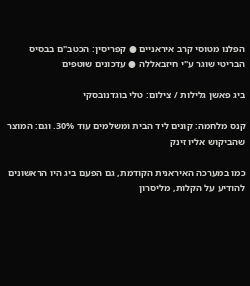הפלנו מטוסי קרב איראניים ● קפריסין: הכטב"ם בבסיס הבריטי שוגר ע"י חיזבאללה ● עדכונים שוטפים

ביג פאשן גלילות / צילום: טלי בוגדנובסקי

קנס מלחמה: קונים ליד הבית ומשלמים עוד 30%. וגם: המוצר שהביקוש אליו זינק

כמו במערכה האיראנית הקודמת, גם הפעם ביג היו הראשונים להודיע על הקלות, מליסרון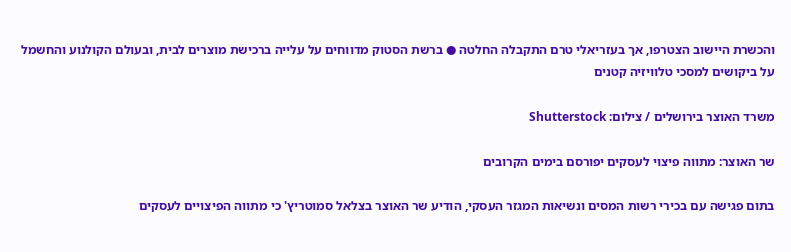והכשרת היישוב הצטרפו, אך בעזריאלי טרם התקבלה החלטה ● ברשת הסטוק מדווחים על עלייה ברכישת מוצרים לבית, ובעולם הקולנוע והחשמל על ביקושים למסכי טלוויזיה קטנים

משרד האוצר בירושלים / צילום: Shutterstock

שר האוצר: מתווה פיצוי לעסקים יפורסם בימים הקרובים

בתום פגישה עם בכירי רשות המסים ונשיאות המגזר העסקי, הודיע שר האוצר בצלאל סמוטריץ' כי מתווה הפיצויים לעסקים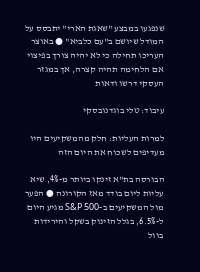שנפגעו במבצע "שאגת הארי" יתבסס על המודל שיושם ב"עם כלביא" ● באוצר העריכו תחילה כי לא יהיה צורך בפיצוי אם הלחימה תהיה קצרה, אך במגזר העסקי דרשו ודאות

עיבוד: טלי בוגדנובסקי

למרות העליות: חלק מהמשקיעים היו מעדיפים לשכוח את היום הזה

הבורסה בת"א זינקו ביותר מ-4%, שיא עליות ליום בודד מאז הקורונה ● הפער מול המשקיעים ב-S&P 500 מגיע היום ל-6.5%, בגלל הזינוק בשקל והירידות בוול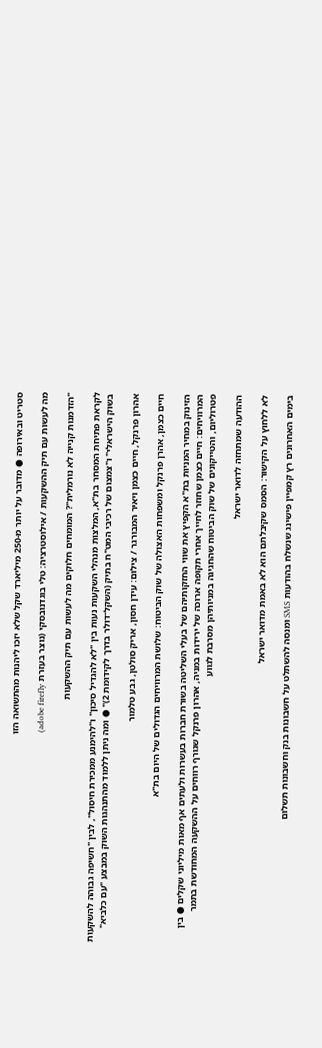סטריט ובאירופה ● מדובר על יותר מ-250 מיליארד שקל שלא יזכו ליהנות מהתשואה הזו

מה לעשות עם תיק ההשקעות / אילוסטרציה: טלי בוגדנובסקי (נוצר בעזרת adobe firefly)

"הזדמנות קנייה לא נורמלית"? המומחים חלוקים מה לעשות עם תיק ההשקעות

לקראת פתיחת המסחר בת"א, המלצות מנהלי השקעות נעות בין "לא להגדיל סיכון" ו"להימנע ממכירת חיסול", לבין "חשיפה גבוהה להשקעות בשוק הישראלי" ו"צמצום של רכיבי המט"ח בתיק (השקל־דולר בדרך לקידומת 2)" ● ומה ניתן ללמוד מהתנהגות השוק במבצע "עם כלביא"

אהרון פרנקל, חיים כצמן ויאיר המבורגר / צילום: עידן חסון, אריק סולטן, גבע טלמור

חיים כצמן, אהרן פרנקל ומשפחות האצולה של שוק הביטוח: שלושת המרוויחים הגדולים של היום בת"א

הזינוק במחיר המניות בת"א הקפיץ את שווי החזקותיהם של בעלי השליטה בשורת חברות בעשרות ולעתים אף מאות מיליוני שקלים ● בין המרוויחים: חיים כצמן שחוזר לחייך אחרי תקופה ארוכה של ירידות במניה, אהרון פרנקל שגורף רווחים על ההשקעה המחודשת בתמר פטרוליום, והטייקונים של שוק הביטוח שהחגיגה במניותיהן מסרבת לגווע

ההודעה שמתחזה לדואר ישראל

לא ללחוץ על הקישור: הסמס שקיבלתם הוא לא באמת מדואר ישראל

בימים האחרונים רץ קמפיין פישינג שנשלח בהודעות SMS ומנסה להשתלט על חשבונות בנק וחשבונות תשלום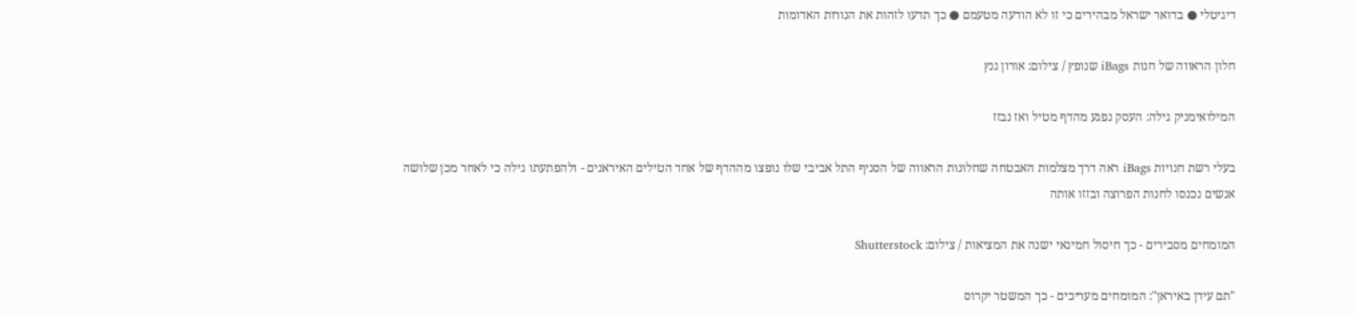דיגיטלי ● בדואר ישראל מבהירים כי זו לא הודעה מטעמם ● כך תדעו לזהות את הנורות האדומות

חלון הראווה של חנות iBags שנופץ / צילום: אורון גנץ

המילואימניק גילה: העסק נפגע מהדף מטיל ואז נבזז

בעלי רשת חנויות iBags ראה דרך מצלמות האבטחה שחלונות הראווה של הסניף התל אביבי שלו נופצו מההדף של אחד הטילים האיראנים - ולהפתעתו גילה כי לאחר מכן שלושה אנשים נכנסו לחנות הפרוצה ובזזו אותה

המומחים מסבירים - כך חיסול חמינאי ישנה את המציאות / צילום: Shutterstock

"תם עידן באיראן": המומחים מעריכים - כך המשטר יקרוס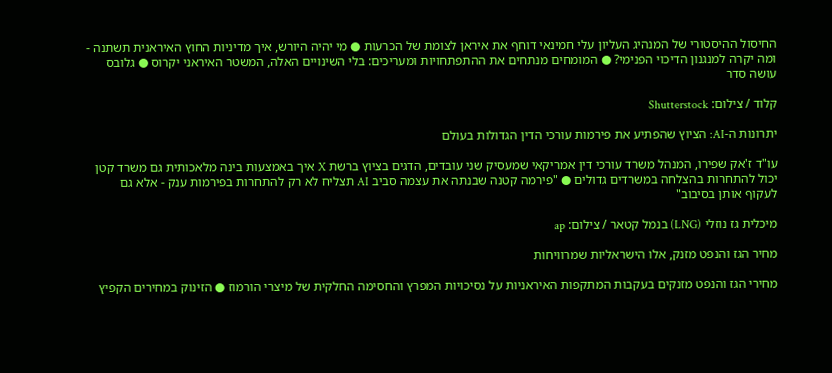החיסול ההיסטורי של המנהיג העליון עלי חמינאי דוחף את איראן לצומת של הכרעות ● מי יהיה היורש, איך מדיניות החוץ האיראנית תשתנה - ומה יקרה למנגנון הדיכוי הפנימי? ● המומחים מנתחים את ההתפתחויות ומעריכים: בלי השינויים האלה, המשטר האיראני יקרוס ● גלובס עושה סדר

קלוד / צילום: Shutterstock

יתרונות ה-AI: הציוץ שהפתיע את פירמות עורכי הדין הגדולות בעולם

עו"ד ז'אק שפירו, המנהל משרד עורכי דין אמריקאי שמעסיק שני עובדים, הדגים בציוץ ברשת X איך באמצעות בינה מלאכותית גם משרד קטן יכול להתחרות בהצלחה במשרדים גדולים ● "פירמה קטנה שבנתה את עצמה סביב AI תצליח לא רק להתחרות בפירמות ענק - אלא גם לעקוף אותן בסיבוב"

מיכלית גז נוזלי (LNG) בנמל קטאר / צילום: ap

מחיר הגז והנפט מזנק, אלו הישראליות שמרוויחות

מחירי הגז והנפט מזנקים בעקבות המתקפות האיראניות על נסיכויות המפרץ והחסימה החלקית של מיצרי הורמוז ● הזינוק במחירים הקפיץ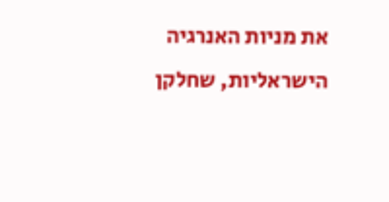את מניות האנרגיה הישראליות, שחלקן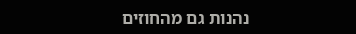נהנות גם מהחוזים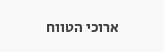ארוכי הטווח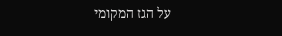על הגז המקומי